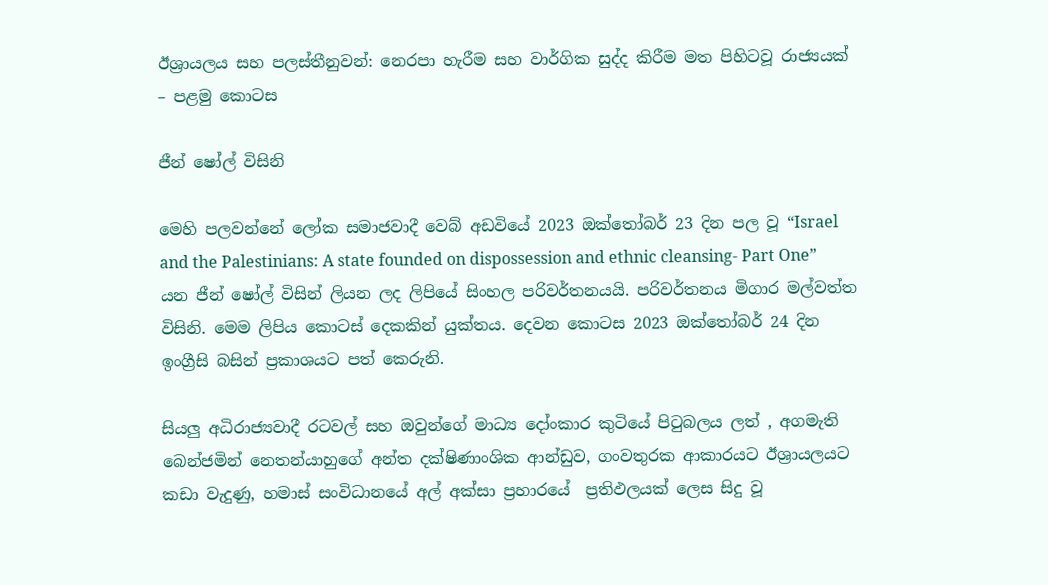ඊශ්‍රායලය සහ පලස්තීනුවන්: නෙරපා හැරීම සහ වාර්ගික සුද්ද කිරීම මත පිහිටවූ රාජ්‍යයක් – පළමු කොටස

ජීන් ෂෝල් විසිනි

මෙහි පලවන්නේ ලෝක සමාජවාදී වෙබ් අඩවියේ 2023 ඔක්තෝබර් 23 දින පල වූ “Israel and the Palestinians: A state founded on dispossession and ethnic cleansing- Part One” යන ජීන් ෂෝල් විසින් ලියන ලද ලිපියේ සිංහල පරිවර්තනයයි. පරිවර්තනය මිගාර මල්වත්ත විසිනි. මෙම ලිපිය කොටස් දෙකකින් යුක්තය. දෙවන කොටස 2023 ඔක්තෝබර් 24 දින ඉංග්‍රීසි බසින් ප්‍රකාශයට පත් කෙරුනි.

සියලු අධිරාජ්‍යවාදී රටවල් සහ ඔවුන්ගේ මාධ්‍ය දෝංකාර කුටියේ පිටුබලය ලත් , අගමැති බෙන්ජමින් නෙතන්යාහුගේ අන්ත දක්ෂිණාංශික ආන්ඩුව, ගංවතුරක ආකාරයට ඊශ්‍රායලයට කඩා වැදුණු, හමාස් සංවිධානයේ අල් අක්සා ප්‍රහාරයේ  ප්‍රතිඵලයක් ලෙස සිදු වූ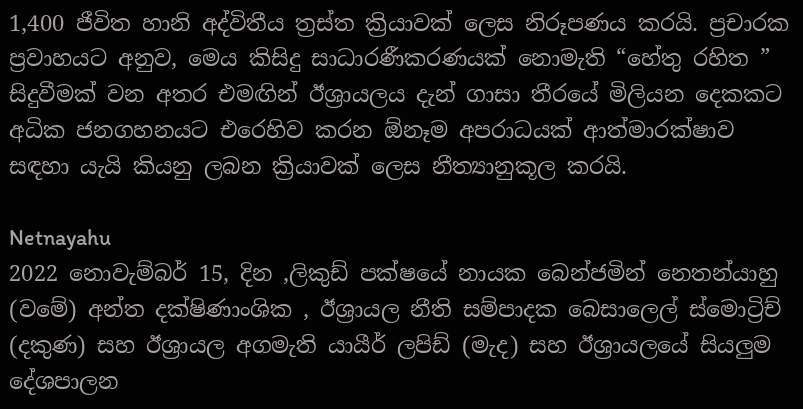1,400 ජීවිත හානි අද්විතීය ත්‍රස්ත ක්‍රියාවක් ලෙස නිරූපණය කරයි. ප්‍රචාරක ප්‍රවාහයට අනුව, මෙය කිසිදු සාධාරණීකරණයක් නොමැති “හේතු රහිත ” සිදුවීමක් වන අතර එමඟින් ඊශ්‍රායලය දැන් ගාසා තීරයේ මිලියන දෙකකට අධික ජනගහනයට එරෙහිව කරන ඕනෑම අපරාධයක් ආත්මාරක්ෂාව සඳහා යැයි කියනු ලබන ක්‍රියාවක් ලෙස නීත්‍යානුකූල කරයි.

Netnayahu
2022 නොවැම්බර් 15, දින ,ලිකුඩ් පක්ෂයේ නායක බෙන්ජමින් නෙතන්යාහු (වමේ) අන්ත දක්ෂිණාංශික , ඊශ්‍රායල නීති සම්පාදක බෙසාලෙල් ස්මොට්‍රිච් (දකුණ) සහ ඊශ්‍රායල අගමැති යායීර් ලපිඩ් (මැද) සහ ඊශ්‍රායලයේ සියලුම දේශපාලන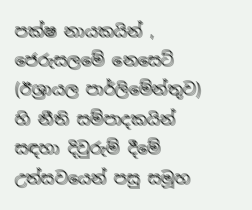පක්ෂ නායකයින් , ජෙරුසලමේ නෙසෙට් (ඊශ්‍රායල පාර්ලිමේන්තුව)  හි නීති සම්පාදකයින් සඳහා දිවුරුම් දීමේ උත්සවයෙන් පසු සමූහ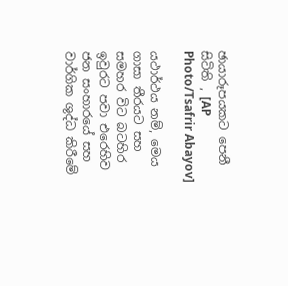ඡායාරූපයකට පෙනී සිටිති , [AP Photo/Tsafrir Abayov]

යථාර්ථය නම්, මෙය ගාසා තීරයට සහ සමහර විට බටහිර ඉවුරට පවා එරෙහිව ජන සංහාරයේ සහ වාර්ගික ශුද්ධ කිරීමේ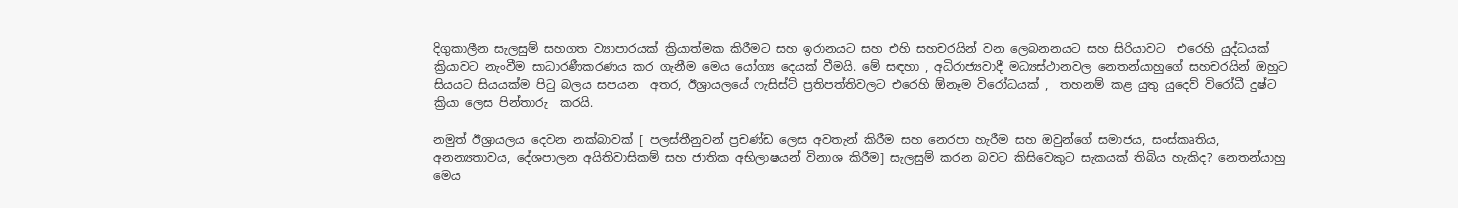දිගුකාලීන සැලසුම් සහගත ව්‍යාපාරයක් ක්‍රියාත්මක කිරීමට සහ ඉරානයට සහ එහි සහචරයින් වන ලෙබනනයට සහ සිරියාවට  එරෙහි යුද්ධයක් ක්‍රියාවට නැංවීම සාධාරණීකරණය කර ගැනීම මෙය යෝග්‍ය දෙයක් වීමයි. මේ සඳහා , අධිරාජ්‍යවාදී මධ්‍යස්ථානවල නෙතන්යාහුගේ සහචරයින් ඔහුට සියයට සියයක්ම පිටු බලය සපයන  අතර, ඊශ්‍රායලයේ ෆැසිස්ට් ප්‍රතිපත්තිවලට එරෙහි ඕනෑම විරෝධයක් ,  තහනම් කළ යුතු යුදෙව් විරෝධී දුෂ්ට ක්‍රියා ලෙස පින්තාරු  කරයි.

නමුත් ඊශ්‍රායලය දෙවන නක්බාවක් [ පලස්තීනුවන් ප්‍රචණ්ඩ ලෙස අවතැන් කිරීම සහ නෙරපා හැරීම සහ ඔවුන්ගේ සමාජය, සංස්කෘතිය, අනන්‍යතාවය, දේශපාලන අයිතිවාසිකම් සහ ජාතික අභිලාෂයන් විනාශ කිරීම] සැලසුම් කරන බවට කිසිවෙකුට සැකයක් තිබිය හැකිද? නෙතන්යාහු මෙය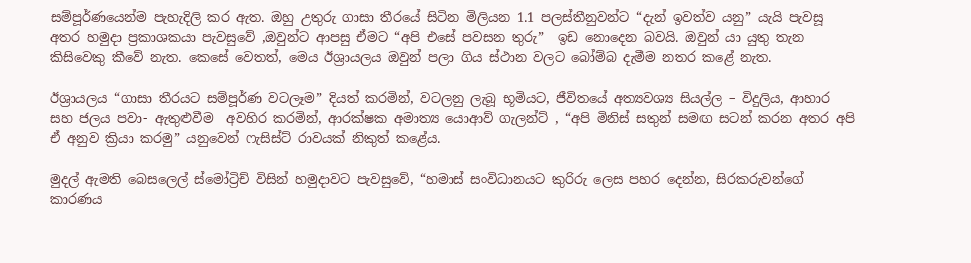සම්පූර්ණයෙන්ම පැහැදිලි කර ඇත. ඔහු උතුරු ගාසා තීරයේ සිටින මිලියන 1.1 පලස්තීනුවන්ට “දැන් ඉවත්ව යනු” යැයි පැවසූ අතර හමුදා ප්‍රකාශකයා පැවසුවේ ,ඔවුන්ට ආපසු ඒමට “අපි එසේ පවසන තුරු”  ඉඩ නොදෙන බවයි. ඔවුන් යා යුතු තැන කිසිවෙකු කීවේ නැත. කෙසේ වෙතත්, මෙය ඊශ්‍රායලය ඔවුන් පලා ගිය ස්ථාන වලට බෝම්බ දැමීම නතර කළේ නැත.

ඊශ්‍රායලය “ගාසා තීරයට සම්පූර්ණ වටලෑම” දියත් කරමින්, වටලනු ලැබූ භූමියට, ජීවිතයේ අත්‍යවශ්‍ය සියල්ල – විදුලිය, ආහාර සහ ජලය පවා- ඇතුළුවීම  අවහිර කරමින්, ආරක්ෂක අමාත්‍ය යොආව් ගැලන්ට් , “අපි මිනිස් සතුන් සමඟ සටන් කරන අතර අපි ඒ අනුව ක්‍රියා කරමු” යනුවෙන් ෆැසිස්ට් රාවයක් නිකුත් කළේය.

මුදල් ඇමති බෙසලෙල් ස්මෝට්‍රිච් විසින් හමුදාවට පැවසුවේ, “හමාස් සංවිධානයට කුරිරු ලෙස පහර දෙන්න, සිරකරුවන්ගේ කාරණය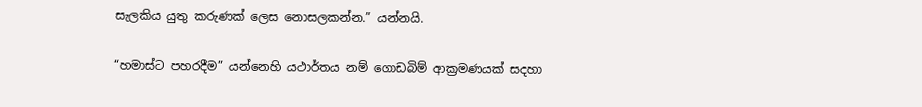සැලකිය යුතු කරුණක් ලෙස නොසලකන්න.” යන්නයි.

“හමාස්ට පහරදීම” යන්නෙහි යථාර්තය නම් ගොඩබිම් ආක්‍රමණයක් සදහා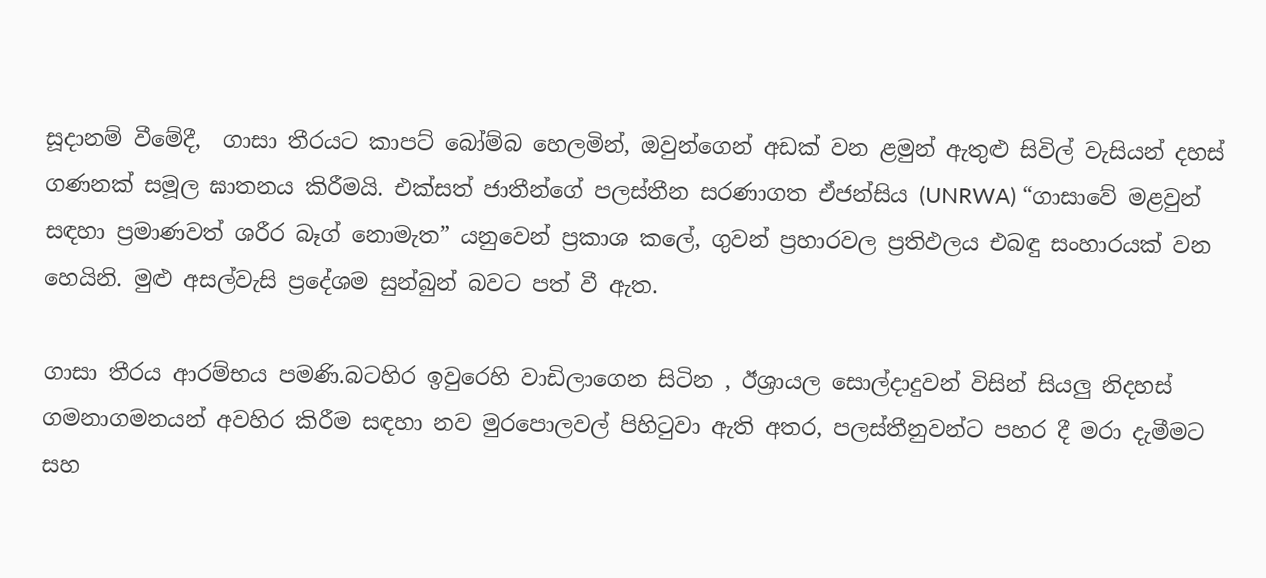සූදානම් වීමේදී,  ගාසා තීරයට කාපට් බෝම්බ හෙලමින්, ඔවුන්ගෙන් අඩක් වන ළමුන් ඇතුළු සිවිල් වැසියන් දහස් ගණනක් සමූල ඝාතනය කිරීමයි. එක්සත් ජාතීන්ගේ පලස්තීන සරණාගත ඒජන්සිය (UNRWA) “ගාසාවේ මළවුන් සඳහා ප්‍රමාණවත් ශරීර බෑග් නොමැත” යනුවෙන් ප්‍රකාශ කලේ, ගුවන් ප්‍රහාරවල ප්‍රතිඵලය එබඳු සංහාරයක් වන හෙයිනි. මුළු අසල්වැසි ප්‍රදේශම සුන්බුන් බවට පත් වී ඇත.

ගාසා තීරය ආරම්භය පමණි.බටහිර ඉවුරෙහි වාඩිලාගෙන සිටින , ඊශ්‍රායල සොල්දාදුවන් විසින් සියලු නිදහස් ගමනාගමනයන් අවහිර කිරීම සඳහා නව මුරපොලවල් පිහිටුවා ඇති අතර, පලස්තීනුවන්ට පහර දී මරා දැමීමට සහ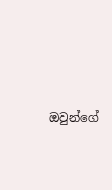ඔවුන්ගේ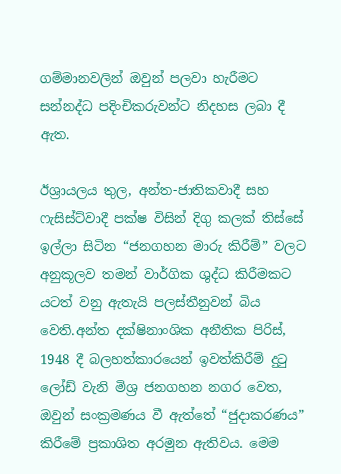ගම්මානවලින් ඔවුන් පලවා හැරීමට සන්නද්ධ පදිංචිකරුවන්ට නිදහස ලබා දී ඇත.

ඊශ්‍රායලය තුල, අන්ත-ජාතිකවාදී සහ ෆැසිස්ට්වාදී පක්ෂ විසින් දිගු කලක් තිස්සේ ඉල්ලා සිටින “ජනගහන මාරු කිරීම්” වලට අනුකූලව තමන් වාර්ගික ශුද්ධ කිරීමකට යටත් වනු ඇතැයි පලස්තීනුවන් බිය වෙති.අන්ත දක්ෂිනාංශික අනීතික පිරිස්, 1948 දී බලහත්කාරයෙන් ඉවත්කිරීම් දුටු ලෝඩ් වැනි මිශ්‍ර ජනගහන නගර වෙත, ඔවුන් සංක්‍රමණය වී ඇත්තේ “ජුදාකරණය” කිරීමේ ප්‍රකාශිත අරමුන ඇතිවය. මෙම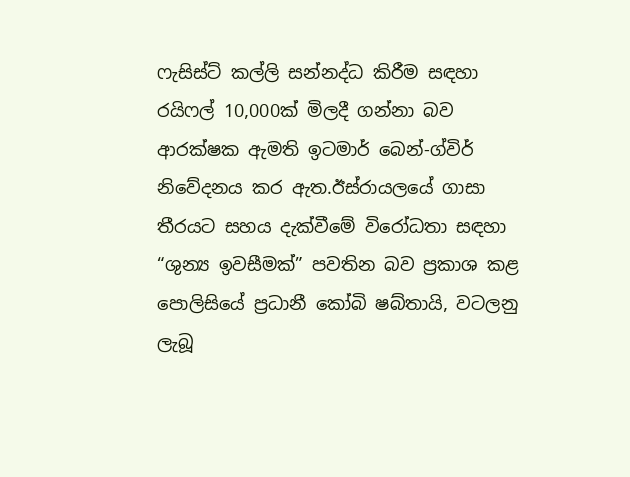ෆැසිස්ට් කල්ලි සන්නද්ධ කිරීම සඳහා රයිෆල් 10,000ක් මිලදී ගන්නා බව ආරක්ෂක ඇමති ඉටමාර් බෙන්-ග්විර් නිවේදනය කර ඇත.ඊස්රායලයේ ගාසා තීරයට සහය දැක්වීමේ විරෝධතා සඳහා “ශුන්‍ය ඉවසීමක්” පවතින බව ප්‍රකාශ කළ පොලිසියේ ප්‍රධානී කෝබි ෂබ්තායි, වටලනු ලැබූ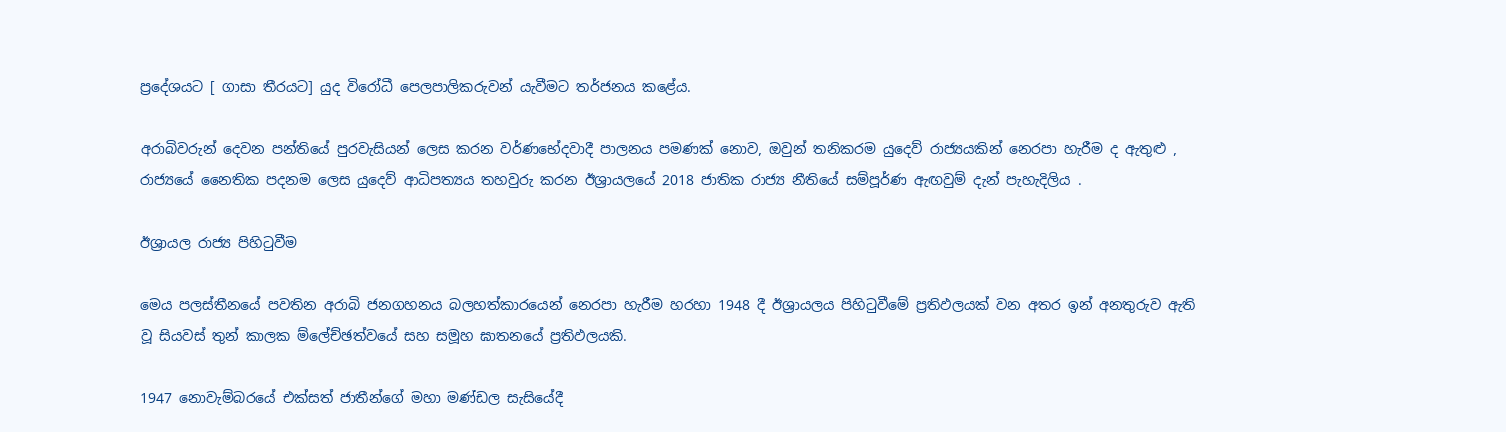ප්‍රදේශයට [ ගාසා තීරයට] යුද විරෝධී පෙලපාලිකරුවන් යැවීමට තර්ජනය කළේය.

අරාබිවරුන් දෙවන පන්තියේ පුරවැසියන් ලෙස කරන වර්ණභේදවාදී පාලනය පමණක් නොව, ඔවුන් තනිකරම යුදෙව් රාජ්‍යයකින් නෙරපා හැරීම ද ඇතුළු , රාජ්‍යයේ නෛතික පදනම ලෙස යුදෙව් ආධිපත්‍යය තහවුරු කරන ඊශ්‍රායලයේ 2018 ජාතික රාජ්‍ය නීතියේ සම්පූර්ණ ඇඟවුම් දැන් පැහැදිලිය .

ඊශ්‍රායල රාජ්‍ය පිහිටුවීම

මෙය පලස්තීනයේ පවතින අරාබි ජනගහනය බලහත්කාරයෙන් නෙරපා හැරීම හරහා 1948 දී ඊශ්‍රායලය පිහිටුවීමේ ප්‍රතිඵලයක් වන අතර ඉන් අනතුරුව ඇති වූ සියවස් තුන් කාලක ම්ලේච්ඡත්වයේ සහ සමූහ ඝාතනයේ ප්‍රතිඵලයකි.

1947 නොවැම්බරයේ එක්සත් ජාතීන්ගේ මහා මණ්ඩල සැසියේදී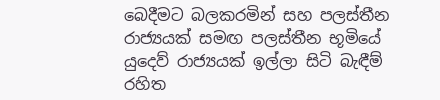බෙදීමට බලකරමින් සහ පලස්තීන රාජ්‍යයක් සමඟ පලස්තීන භූමියේ යුදෙව් රාජ්‍යයක් ඉල්ලා සිටි බැඳීම් රහිත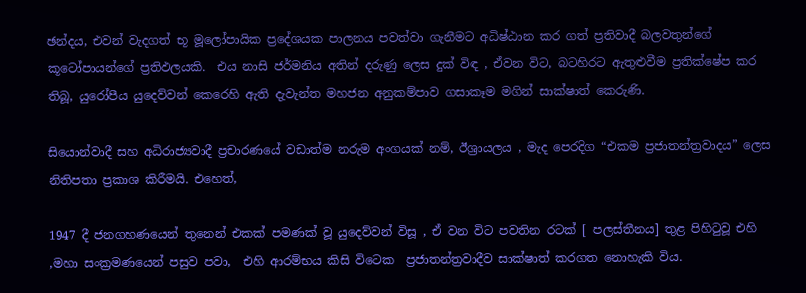ඡන්දය, එවන් වැදගත් භූ මූලෝපායික ප්‍රදේශයක පාලනය පවත්වා ගැනීමට අධිෂ්ඨාන කර ගත් ප්‍රතිවාදී බලවතුන්ගේ කූටෝපායන්ගේ ප්‍රතිඵලයකි.  එය නාසි ජර්මනිය අතින් දරුණු ලෙස දුක් විඳ , ඒවන විට, බටහිරට ඇතුළුවීම ප්‍රතික්ෂේප කර තිබූ, යුරෝපීය යුදෙව්වන් කෙරෙහි ඇති දැවැන්ත මහජන අනුකම්පාව ගසාකෑම මගින් සාක්ෂාත් කෙරුණි.

සියොන්වාදී සහ අධිරාජ්‍යවාදී ප්‍රචාරණයේ වඩාත්ම නරුම අංගයක් නම්, ඊශ්‍රායලය , මැද පෙරදිග “එකම ප්‍රජාතන්ත්‍රවාදය” ලෙස  නිතිපතා ප්‍රකාශ කිරීමයි. එහෙත්,

1947 දී ජනගහණයෙන් තුනෙන් එකක් පමණක් වූ යුදෙව්වන් විසූ , ඒ වන විට පවතින රටක් [ පලස්තීනය] තුළ පිහිටුවූ එහි ,මහා සංක්‍රමණයෙන් පසුව පවා,  එහි ආරම්භය කිසි විටෙක  ප්‍රජාතන්ත්‍රවාදීව සාක්ෂාත් කරගත නොහැකි විය.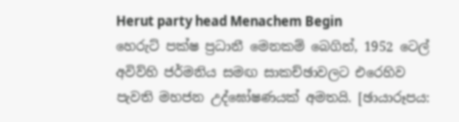Herut party head Menachem Begin
හෙරුට් පක්ෂ ප්‍රධානී මෙනකම් බෙගින්, 1952 ටෙල් අවිව්හි ජර්මනිය සමඟ සාකච්ඡාවලට එරෙහිව පැවති මහජන උද්ඝෝෂණයක් අමතයි. [ඡායාරූපය: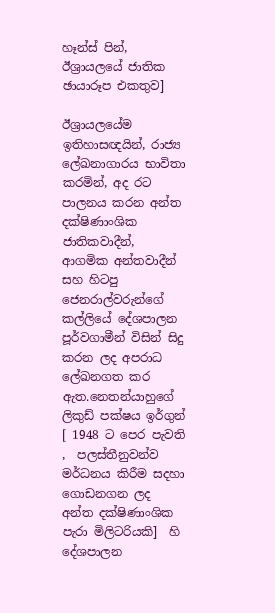හෑන්ස් පින්, ඊශ්‍රායලයේ ජාතික ඡායාරූප එකතුව]

ඊශ්‍රායලයේම ඉතිහාසඥයින්, රාජ්‍ය ලේඛනාගාරය භාවිතා කරමින්, අද රට පාලනය කරන අන්ත දක්ෂිණාංශික ජාතිකවාදීන්, ආගමික අන්තවාදීන් සහ හිටපු ජෙනරාල්වරුන්ගේ කල්ලියේ දේශපාලන පූර්වගාමීන් විසින් සිදු කරන ලද අපරාධ ලේඛනගත කර ඇත.නෙතන්යාහුගේ ලිකුඩ් පක්ෂය ඉර්ගුන් [ 1948 ට පෙර පැවති ,  පලස්තීනුවන්ව  මර්ධනය කිරීම සදහා ගොඩනගන ලද අන්ත දක්ෂිණාංශික පැරා මිලිටරියකි]  හි දේශපාලන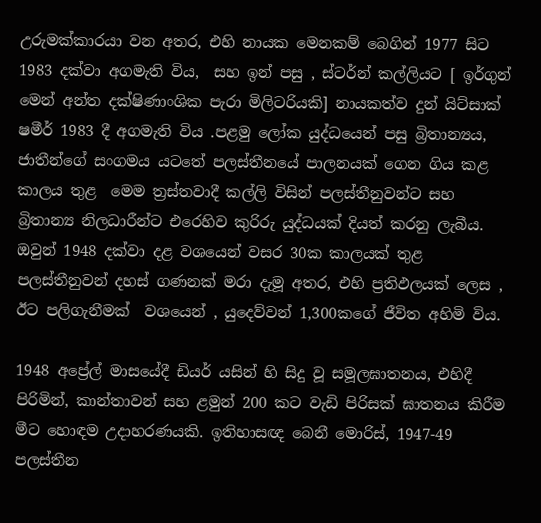උරුමක්කාරයා වන අතර, එහි නායක මෙනකම් බෙගින් 1977 සිට 1983 දක්වා අගමැති විය,  සහ ඉන් පසු , ස්ටර්න් කල්ලියට [ ඉර්ගුන් මෙන් අන්ත දක්ෂිණාංශික පැරා මිලිටරියකි] නායකත්ව දුන් යිට්සාක් ෂමීර් 1983 දී අගමැති විය .පළමු ලෝක යුද්ධයෙන් පසු බ්‍රිතාන්‍යය, ජාතීන්ගේ සංගමය යටතේ පලස්තීනයේ පාලනයක් ගෙන ගිය කළ කාලය තුළ  මෙම ත්‍රස්තවාදී කල්ලි විසින් පලස්තීනුවන්ට සහ බ්‍රිතාන්‍ය නිලධාරීන්ට එරෙහිව කුරිරු යුද්ධයක් දියත් කරනු ලැබීය. ඔවුන් 1948 දක්වා දළ වශයෙන් වසර 30ක කාලයක් තුළ පලස්තීනුවන් දහස් ගණනක් මරා දැමූ අතර, එහි ප්‍රතිඵලයක් ලෙස , ඊට පලිගැනීමක්  වශයෙන් , යුදෙව්වන් 1,300කගේ ජීවිත අහිමි විය.

1948 අප්‍රේල් මාසයේදී ඩියර් යසින් හි සිදු වූ සමූලඝාතනය, එහිදී පිරිමින්, කාන්තාවන් සහ ළමුන් 200 කට වැඩි පිරිසක් ඝාතනය කිරීම මීට හොඳම උදාහරණයකි. ඉතිහාසඥ බෙනී මොරිස්, 1947-49 පලස්තීන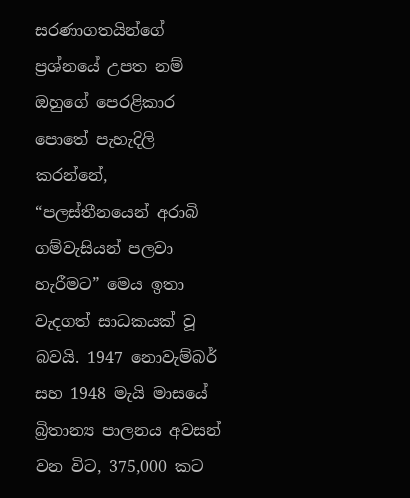සරණාගතයින්ගේ ප්‍රශ්නයේ උපත නම් ඔහුගේ පෙරළිකාර පොතේ පැහැදිලි කරන්නේ, “පලස්තීනයෙන් අරාබි ගම්වැසියන් පලවා හැරීමට” මෙය ඉතා වැදගත් සාධකයක් වූ බවයි. 1947 නොවැම්බර් සහ 1948 මැයි මාසයේ බ්‍රිතාන්‍ය පාලනය අවසන් වන විට, 375,000 කට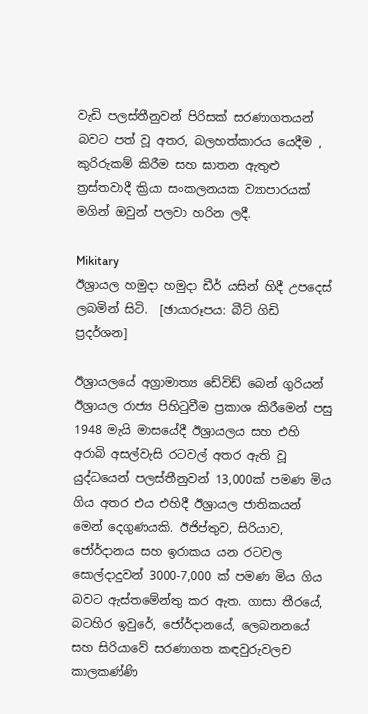වැඩි පලස්තීනුවන් පිරිසක් සරණාගතයන් බවට පත් වූ අතර, බලහත්කාරය යෙදීම , කුරිරුකම් කිරීම සහ ඝාතන ඇතුළු ත්‍රස්තවාදී ක්‍රියා සංකලනයක ව්‍යාපාරයක් මගින් ඔවුන් පලවා හරින ලදී.

Mikitary
ඊශ්‍රායල හමුදා හමුදා ඩීර් යසින් හිදී උපදෙස් ලබමින් සිටි.  [ඡායාරූපය: බීට් ගිඩි ප්‍රදර්ශන]

ඊශ්‍රායලයේ අග්‍රාමාත්‍ය ඩේවිඩ් බෙන් ගුරියන් ඊශ්‍රායල රාජ්‍ය පිහිටුවීම ප්‍රකාශ කිරීමෙන් පසු 1948 මැයි මාසයේදී ඊශ්‍රායලය සහ එහි අරාබි අසල්වැසි රටවල් අතර ඇති වූ යුද්ධයෙන් පලස්තීනුවන් 13,000ක් පමණ මිය ගිය අතර එය එහිදී ඊශ්‍රායල ජාතිකයන් මෙන් දෙගුණයකි. ඊජිප්තුව, සිරියාව, ජෝර්දානය සහ ඉරාකය යන රටවල සොල්දාදුවන් 3000-7,000 ක් පමණ මිය ගිය බවට ඇස්තමේන්තු කර ඇත. ගාසා තීරයේ, බටහිර ඉවුරේ, ජෝර්දානයේ, ලෙබනනයේ සහ සිරියාවේ සරණාගත කඳවුරුවලච කාලකණ්ණි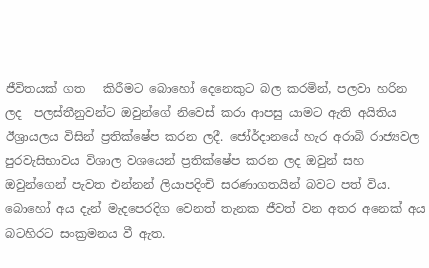ජීවිතයක් ගත   කිරීමට බොහෝ දෙනෙකුට බල කරමින්, පලවා හරින ලද  පලස්තීනුවන්ට ඔවුන්ගේ නිවෙස් කරා ආපසු යාමට ඇති අයිතිය ඊශ්‍රායලය විසින් ප්‍රතික්ෂේප කරන ලදී. ජෝර්දානයේ හැර අරාබි රාජ්‍යවල පුරවැසිභාවය විශාල වශයෙන් ප්‍රතික්ෂේප කරන ලද ඔවුන් සහ ඔවුන්ගෙන් පැවත එන්නන් ලියාපදිංචි සරණාගතයින් බවට පත් විය. බොහෝ අය දැන් මැදපෙරදිග වෙනත් තැනක ජීවත් වන අතර අනෙක් අය බටහිරට සංක්‍රමනය වී ඇත.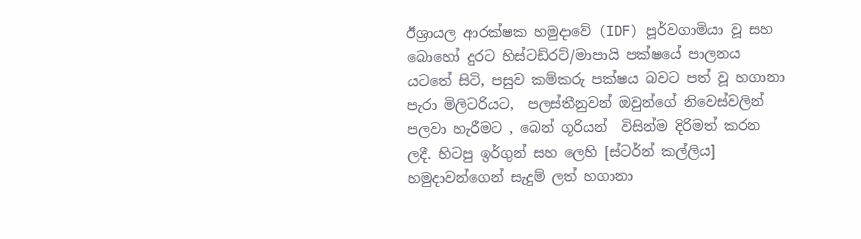ඊශ්‍රායල ආරක්ෂක හමුදාවේ (IDF) පූර්වගාමියා වූ සහ බොහෝ දුරට හිස්ටඩ්රට්/මාපායි පක්ෂයේ පාලනය යටතේ සිටි, පසුව කම්කරු පක්ෂය බවට පත් වූ හගානා පැරා මිලිටරියට,  පලස්තීනුවන් ඔවුන්ගේ නිවෙස්වලින් පලවා හැරීමට , බෙන් ගූරියන්  විසින්ම දිරිමත් කරන ලදී. හිටපු ඉර්ගුන් සහ ලෙහි [ස්ටර්න් කල්ලිය] හමුදාවන්ගෙන් සැදුම් ලත් හගානා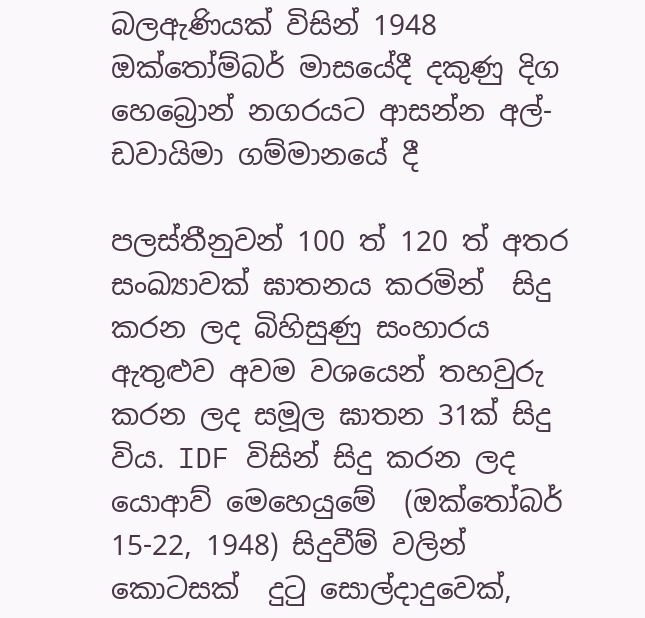බලඇණියක් විසින් 1948 ඔක්තෝම්බර් මාසයේදී දකුණු දිග හෙබ්‍රොන් නගරයට ආසන්න අල්-ඩවායිමා ගම්මානයේ දී

පලස්තීනුවන් 100 ත් 120 ත් අතර සංඛ්‍යාවක් ඝාතනය කරමින්  සිදු කරන ලද බිහිසුණු සංහාරය ඇතුළුව අවම වශයෙන් තහවුරු කරන ලද සමූල ඝාතන 31ක් සිදු විය. IDF විසින් සිදු කරන ලද  යොආව් මෙහෙයුමේ  (ඔක්තෝබර් 15-22, 1948) සිදුවීම් වලින්  කොටසක්  දුටු සොල්දාදුවෙක්,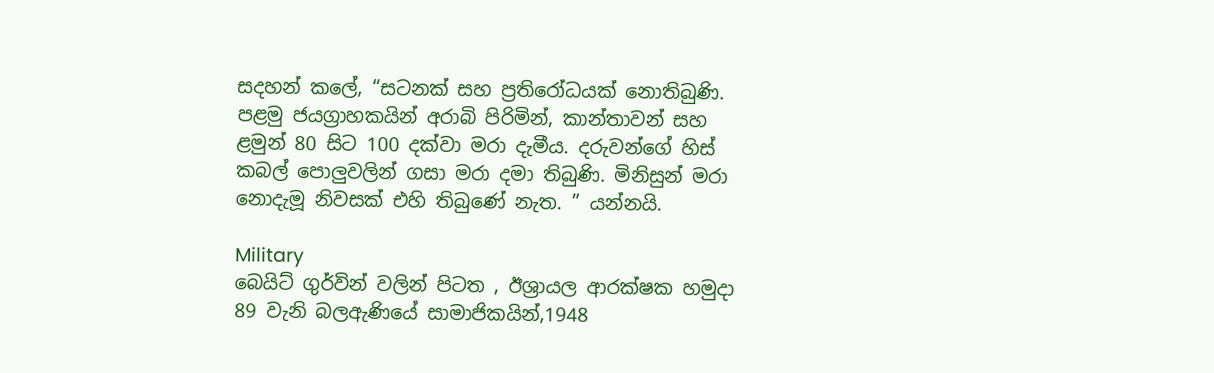සදහන් කලේ, “සටනක් සහ ප්‍රතිරෝධයක් නොතිබුණි. පළමු ජයග්‍රාහකයින් අරාබි පිරිමින්, කාන්තාවන් සහ ළමුන් 80 සිට 100 දක්වා මරා දැමීය. දරුවන්ගේ හිස් කබල් පොලුවලින් ගසා මරා දමා තිබුණි. මිනිසුන් මරා නොදැමූ නිවසක් එහි තිබුණේ නැත. ” යන්නයි.

Military
බෙයිට් ගුර්වින් වලින් පිටත , ඊශ්‍රායල ආරක්ෂක හමුදා 89 වැනි බලඇණියේ සාමාජිකයින්,1948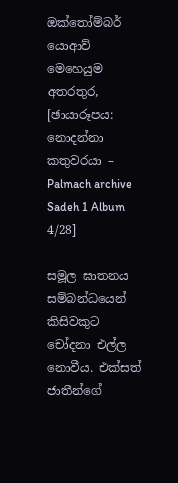ඔක්තෝම්බර් යොආව් මෙහෙයුම අතරතුර, [ඡායාරූපය: නොදන්නා කතුවරයා – Palmach archive Sadeh 1 Album 4/28]

සමූල ඝාතනය සම්බන්ධයෙන් කිසිවකුට චෝදනා එල්ල නොවීය. එක්සත් ජාතීන්ගේ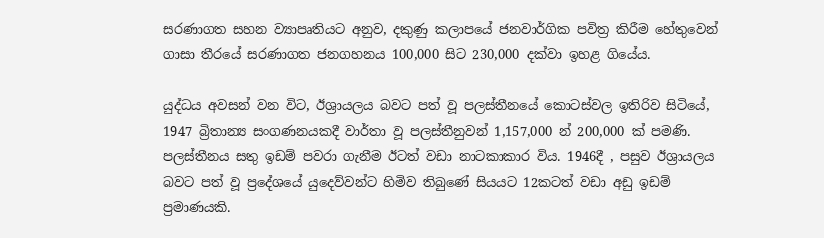සරණාගත සහන ව්‍යාපෘතියට අනුව, දකුණු කලාපයේ ජනවාර්ගික පවිත්‍ර කිරීම හේතුවෙන් ගාසා තීරයේ සරණාගත ජනගහනය 100,000 සිට 230,000 දක්වා ඉහළ ගියේය.

යුද්ධය අවසන් වන විට, ඊශ්‍රායලය බවට පත් වූ පලස්තීනයේ කොටස්වල ඉතිරිව සිටියේ, 1947 බ්‍රිතාන්‍ය සංගණනයකදී වාර්තා වූ පලස්තීනුවන් 1,157,000 න් 200,000 ක් පමණි. පලස්තීනය සතු ඉඩම් පවරා ගැනීම ඊටත් වඩා නාටකාකාර විය. 1946දී , පසුව ඊශ්‍රායලය බවට පත් වූ ප්‍රදේශයේ යුදෙව්වන්ට හිමිව තිබුණේ සියයට 12කටත් වඩා අඩු ඉඩම් ප්‍රමාණයකි.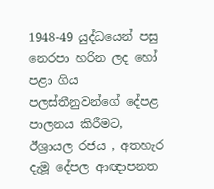1948-49 යුද්ධයෙන් පසු නෙරපා හරින ලද හෝ පළා ගිය පලස්තීනුවන්ගේ දේපළ පාලනය කිරීමට, ඊශ්‍රායල රජය , අතහැර දැමූ දේපල ආඥාපනත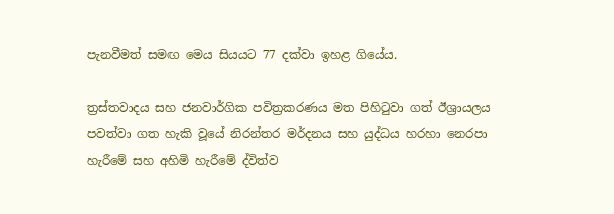පැනවීමත් සමඟ මෙය සියයට 77 දක්වා ඉහළ ගියේය.

ත්‍රස්තවාදය සහ ජනවාර්ගික පවිත්‍රකරණය මත පිහිටුවා ගත් ඊශ්‍රායලය පවත්වා ගත හැකි වූයේ නිරන්තර මර්දනය සහ යුද්ධය හරහා නෙරපා හැරීමේ සහ අහිමි හැරීමේ ද්විත්ව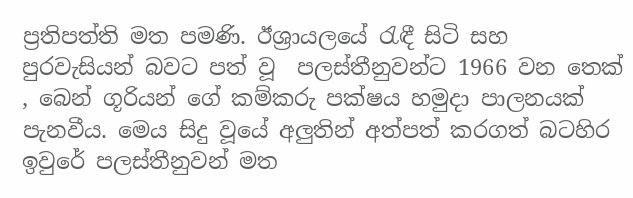ප්‍රතිපත්ති මත පමණි. ඊශ්‍රායලයේ රැඳී සිටි සහ පුරවැසියන් බවට පත් වූ  පලස්තීනුවන්ට 1966 වන තෙක් , බෙන් ගූරියන් ගේ කම්කරු පක්ෂය හමුදා පාලනයක් පැනවීය. මෙය සිදු වූයේ අලුතින් අත්පත් කරගත් බටහිර ඉවුරේ පලස්තීනුවන් මත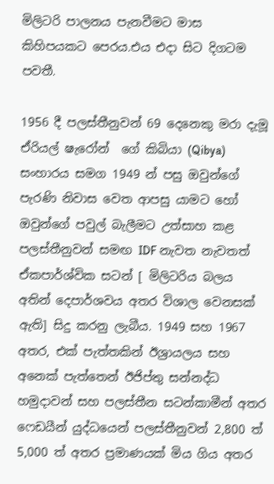මිලිටරි පාලනය පැනවීමට මාස කිහිපයකට පෙරය.එය එදා සිට දිගටම පවතී.

1956 දී පලස්තීනුවන් 69 දෙනෙකු මරා දැමූ ඒරියල් ෂැරෝන්  ගේ කිබියා (Qibya) සංහාරය සමග 1949 න් පසු ඔවුන්ගේ පැරණි නිවාස වෙත ආපසු යාමට හෝ ඔවුන්ගේ පවුල් බැලීමට උත්සාහ කළ පලස්තීනුවන් සමඟ IDF නැවත නැවතත් ඒකපාර්ශ්වික සටන් [ මිලිටරිය බලය අතින් දෙපාර්ශවය අතර විශාල වෙනසක් ඇති] සිදු කරනු ලැබීය. 1949 සහ 1967 අතර, එක් පැත්තකින් ඊශ්‍රායලය සහ අනෙක් පැත්තෙන් ඊජිප්තු සන්නද්ධ හමුදාවන් සහ පලස්තීන සටන්කාමීන් අතර ෆෙඩයීන් යුද්ධයෙන් පලස්තීනුවන් 2,800 ත් 5,000 ත් අතර ප්‍රමාණයක් මිය ගිය අතර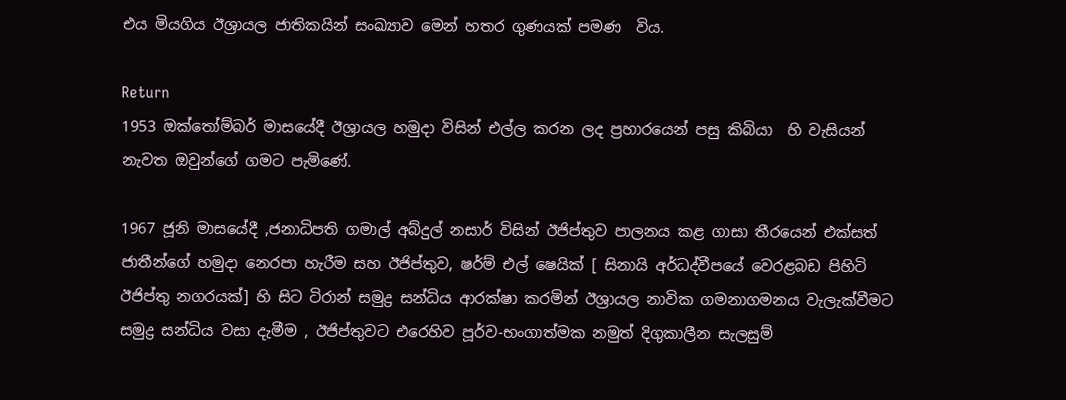එය මියගිය ඊශ්‍රායල ජාතිකයින් සංඛ්‍යාව මෙන් හතර ගුණයක් පමණ  විය.

Return
1953 ඔක්තෝම්බර් මාසයේදී ඊශ්‍රායල හමුදා විසින් එල්ල කරන ලද ප්‍රහාරයෙන් පසු කිබියා  හි වැසියන් නැවත ඔවුන්ගේ ගමට පැමිණේ.

1967 ජූනි මාසයේදී ,ජනාධිපති ගමාල් අබ්දුල් නසාර් විසින් ඊජිප්තුව පාලනය කළ ගාසා තීරයෙන් එක්සත් ජාතීන්ගේ හමුදා නෙරපා හැරීම සහ ඊජිප්තුව, ෂර්ම් එල් ෂෙයික් [ සිනායි අර්ධද්වීපයේ වෙරළබඩ පිහිටි ඊජිප්තු නගරයක්] හි සිට ටිරාන් සමුද්‍ර සන්ධිය ආරක්ෂා කරමින් ඊශ්‍රායල නාවික ගමනාගමනය වැලැක්වීමට සමුද්‍ර සන්ධිය වසා දැමීම , ඊජිප්තුවට එරෙහිව පූර්ව-භංගාත්මක නමුත් දිගුකාලීන සැලසුම්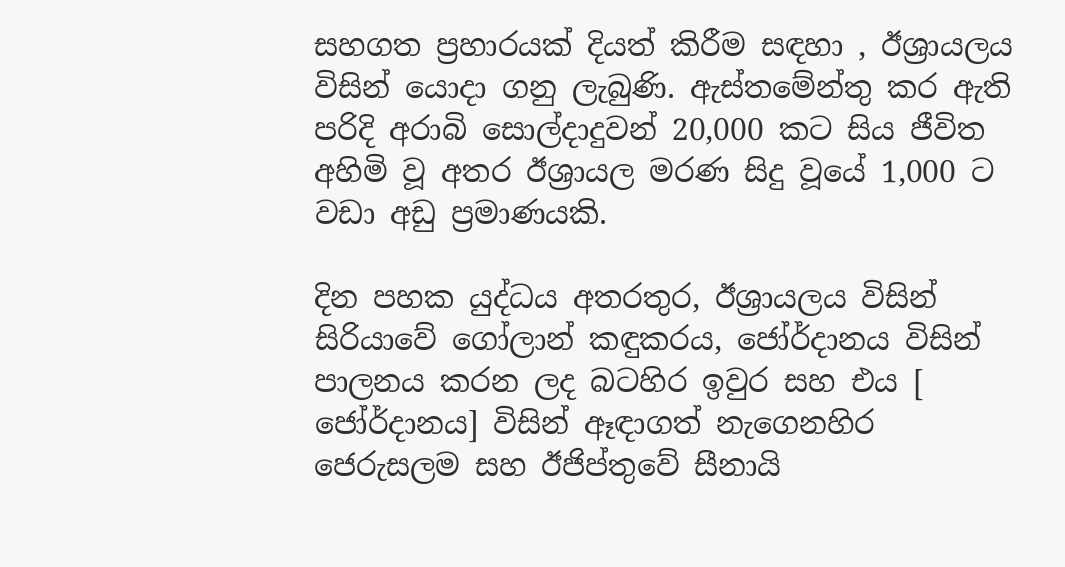සහගත ප්‍රහාරයක් දියත් කිරීම සඳහා , ඊශ්‍රායලය විසින් යොදා ගනු ලැබුණි. ඇස්තමේන්තු කර ඇති පරිදි අරාබි සොල්දාදුවන් 20,000 කට සිය ජීවිත අහිමි වූ අතර ඊශ්‍රායල මරණ සිදු වූයේ 1,000 ට වඩා අඩු ප්‍රමාණයකි.

දින පහක යුද්ධය අතරතුර, ඊශ්‍රායලය විසින් සිරියාවේ ගෝලාන් කඳුකරය, ජෝර්දානය විසින් පාලනය කරන ලද බටහිර ඉවුර සහ එය [ ජෝර්දානය] විසින් ඈඳාගත් නැගෙනහිර ජෙරුසලම සහ ඊජිප්තුවේ සීනායි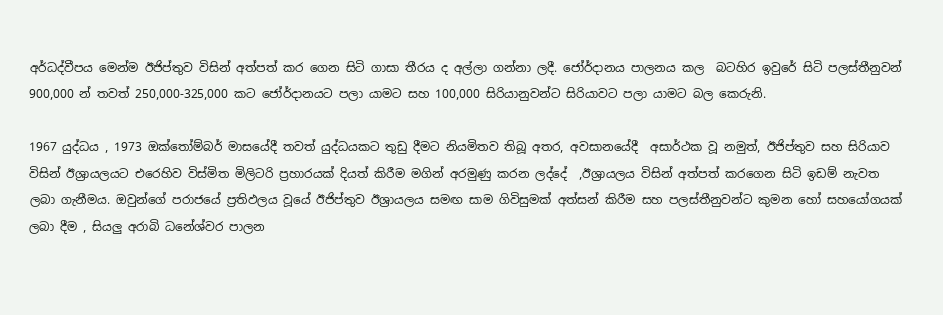අර්ධද්වීපය මෙන්ම ඊජිප්තුව විසින් අත්පත් කර ගෙන සිටි ගාසා තීරය ද අල්ලා ගන්නා ලදී. ජෝර්දානය පාලනය කල  බටහිර ඉවුරේ සිටි පලස්තීනුවන් 900,000 න් තවත් 250,000-325,000 කට ජෝර්දානයට පලා යාමට සහ 100,000 සිරියානුවන්ට සිරියාවට පලා යාමට බල කෙරුනි.

1967 යුද්ධය , 1973 ඔක්තෝම්බර් මාසයේදී තවත් යුද්ධයකට තුඩු දීමට නියමිතව තිබූ අතර, අවසානයේදී  අසාර්ථක වූ නමුත්, ඊජිප්තුව සහ සිරියාව විසින් ඊශ්‍රායලයට එරෙහිව විස්මිත මිලිටරි ප්‍රහාරයක් දියත් කිරීම මගින් අරමුණු කරන ලද්දේ  ,ඊශ්‍රායලය විසින් අත්පත් කරගෙන සිටි ඉඩම් නැවත ලබා ගැනීමය. ඔවුන්ගේ පරාජයේ ප්‍රතිඵලය වූයේ ඊජිප්තුව ඊශ්‍රායලය සමඟ සාම ගිවිසුමක් අත්සන් කිරීම සහ පලස්තීනුවන්ට කුමන හෝ සහයෝගයක් ලබා දීම , සියලු අරාබි ධනේශ්වර පාලන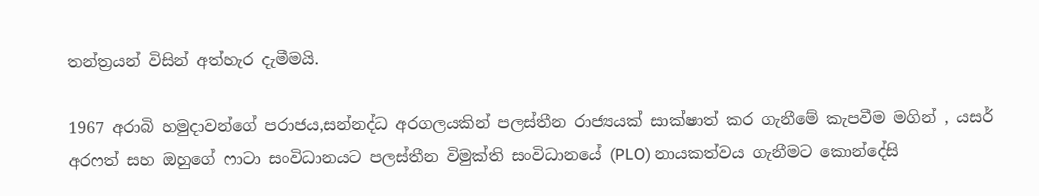තන්ත්‍රයන් විසින් අත්හැර දැමීමයි.

1967 අරාබි හමුදාවන්ගේ පරාජය,සන්නද්ධ අරගලයකින් පලස්තීන රාජ්‍යයක් සාක්ෂාත් කර ගැනීමේ කැපවීම මගින් , යසර් අරෆත් සහ ඔහුගේ ෆාටා සංවිධානයට පලස්තීන විමුක්ති සංවිධානයේ (PLO) නායකත්වය ගැනීමට කොන්දේසි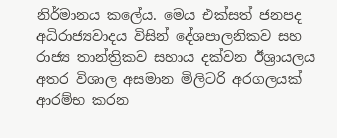නිර්මානය කලේය. මෙය එක්සත් ජනපද අධිරාජ්‍යවාදය විසින් දේශපාලනිකව සහ රාජ්‍ය තාන්ත්‍රිකව සහාය දක්වන ඊශ්‍රායලය අතර විශාල අසමාන මිලිටරි අරගලයක් ආරම්භ කරන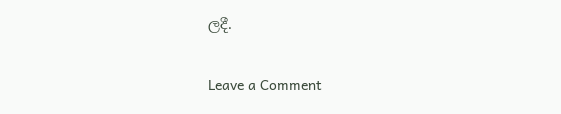ලදී.

Leave a Comment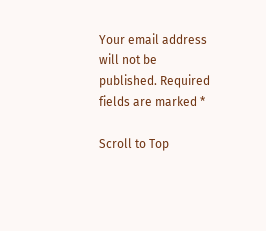Your email address will not be published. Required fields are marked *

Scroll to Top